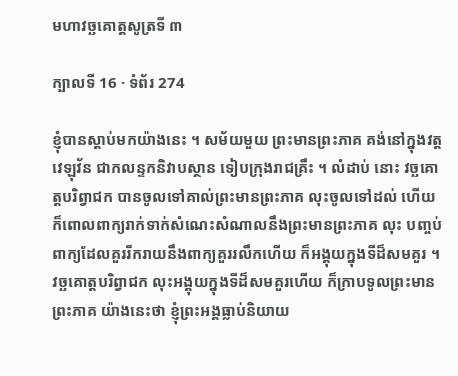មហាវច្ឆគោត្តសូត្រទី ៣

ក្បាលទី 16 · ទំព័រ 274

ខ្ញុំបានស្តាប់មកយ៉ាងនេះ ។ សម័យមួយ ព្រះមានព្រះភាគ គង់នៅក្នុងវត្តវេឡុវ័ន ជាកលន្ទកនិវាបស្ថាន ទៀបក្រុងរាជគ្រឹះ ។ លំដាប់ នោះ វច្ឆគោត្តបរិព្វាជក បានចូលទៅគាល់ព្រះមានព្រះភាគ លុះចូលទៅដល់ ហើយ ក៏ពោលពាក្យរាក់ទាក់សំណេះសំណាលនឹងព្រះមានព្រះភាគ លុះ បញ្ចប់ពាក្យដែលគួររីករាយនឹងពាក្យគួររលឹកហើយ ក៏អង្គុយក្នុងទីដ៏សមគួរ ។ វច្ឆគោត្តបរិព្វាជក លុះអង្គុយក្នុងទីដ៏សមគួរហើយ ក៏ក្រាបទូលព្រះមានព្រះភាគ យ៉ាងនេះថា ខ្ញុំព្រះអង្គធ្លាប់និយាយ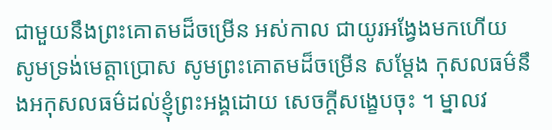ជាមួយនឹងព្រះគោតមដ៏ចម្រើន អស់កាល ជាយូរអង្វែងមកហើយ សូមទ្រង់មេត្តាប្រោស សូមព្រះគោតមដ៏ចម្រើន សម្តែង កុសលធម៌នឹងអកុសលធម៌ដល់ខ្ញុំព្រះអង្គដោយ សេចក្តីសង្ខេបចុះ ។ ម្នាលវ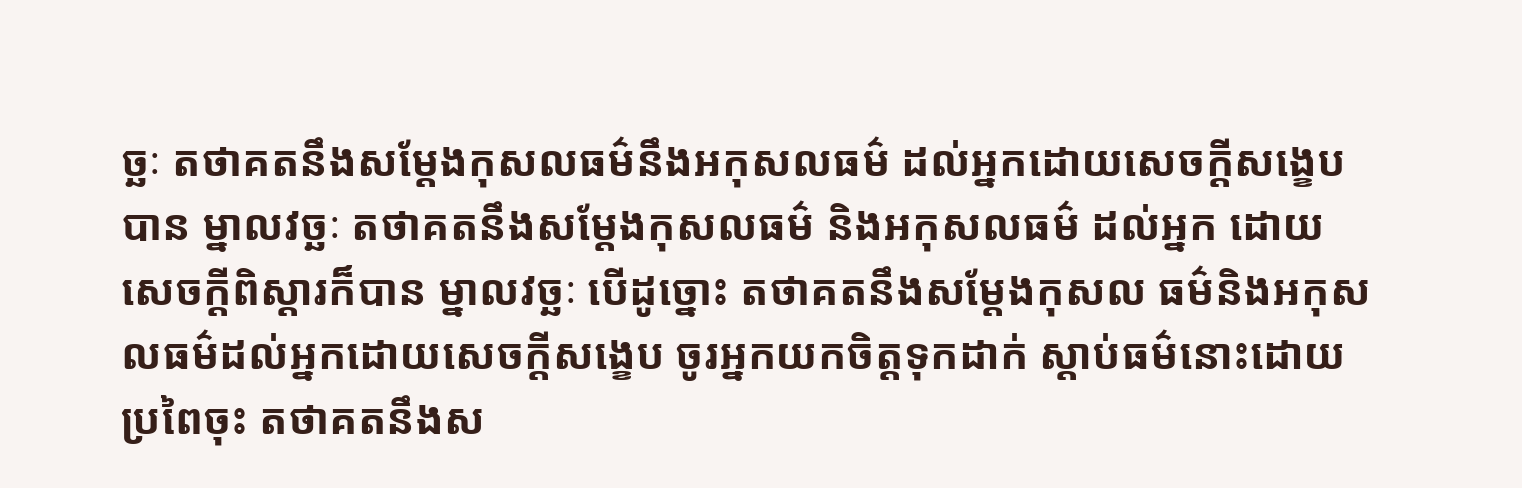ច្ឆៈ តថាគតនឹងសម្តែងកុសលធម៌នឹងអកុសលធម៌ ដល់អ្នកដោយសេចក្តីសង្ខេប បាន ម្នាលវច្ឆៈ តថាគតនឹងសម្តែងកុសលធម៌ និងអកុសលធម៌ ដល់អ្នក ដោយសេចក្តីពិស្តារក៏បាន ម្នាលវច្ឆៈ បើដូច្នោះ តថាគតនឹងសម្តែងកុសល ធម៌និងអកុសលធម៌ដល់អ្នកដោយសេចក្តីសង្ខេប ចូរអ្នកយកចិត្តទុកដាក់ ស្តាប់ធម៌នោះដោយប្រពៃចុះ តថាគតនឹងស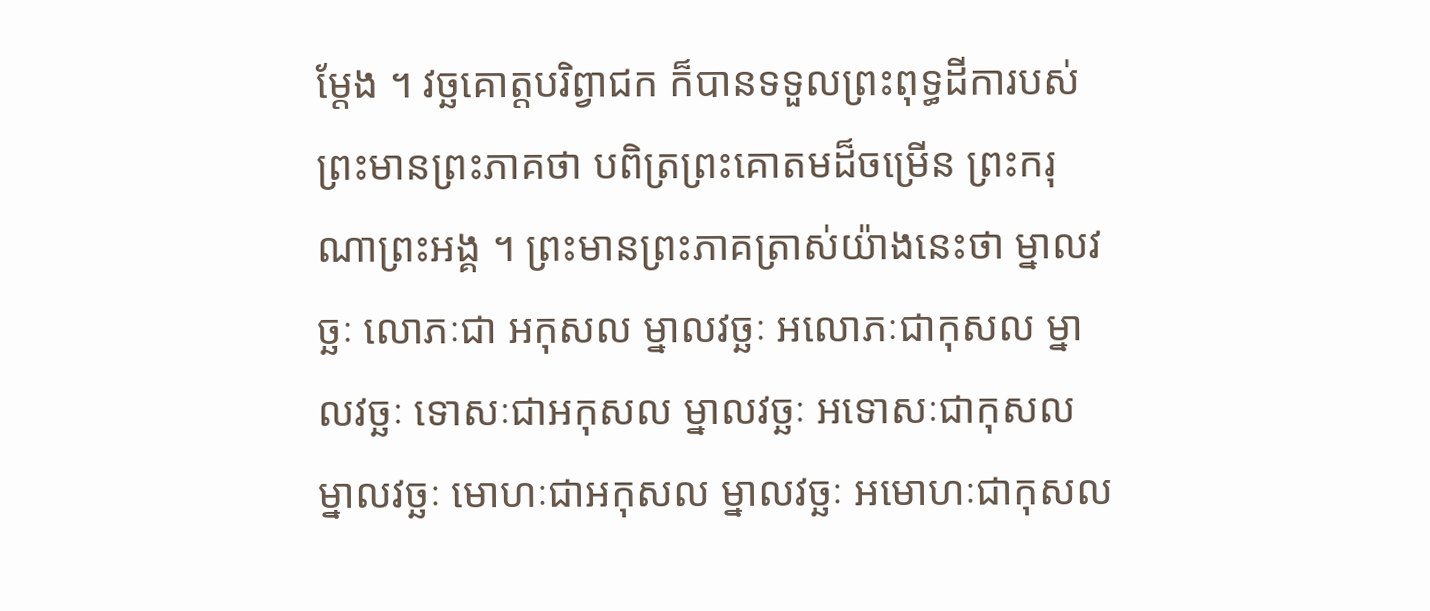ម្តែង ។ វច្ឆគោត្តបរិព្វាជក ក៏បានទទួលព្រះពុទ្ធដីការបស់ព្រះមានព្រះភាគថា បពិត្រព្រះគោតមដ៏ចម្រើន ព្រះករុណាព្រះអង្គ ។ ព្រះមានព្រះភាគត្រាស់យ៉ាងនេះថា ម្នាលវច្ឆៈ លោភៈជា អកុសល ម្នាលវច្ឆៈ អលោភៈជាកុសល ម្នាលវច្ឆៈ ទោសៈជាអកុសល ម្នាលវច្ឆៈ អទោសៈជាកុសល ម្នាលវច្ឆៈ មោហៈជាអកុសល ម្នាលវច្ឆៈ អមោហៈជាកុសល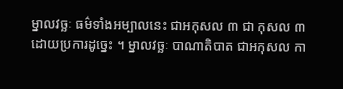ម្នាលវច្ឆៈ ធម៌ទាំងអម្បាលនេះ ជាអកុសល ៣ ជា កុសល ៣ ដោយប្រការដូច្នេះ ។ ម្នាលវច្ឆៈ បាណាតិបាត ជាអកុសល កា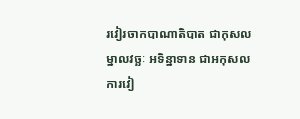រវៀរចាកបាណាតិបាត ជាកុសល ម្នាលវច្ឆៈ អទិន្នាទាន ជាអកុសល ការវៀ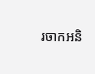រចាកអនិ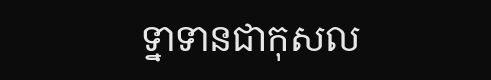ទ្នាទានជាកុសល